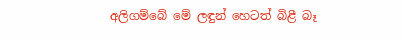අලිගම්බේ මේ ලඳුන් හෙටත් බිළී බෑ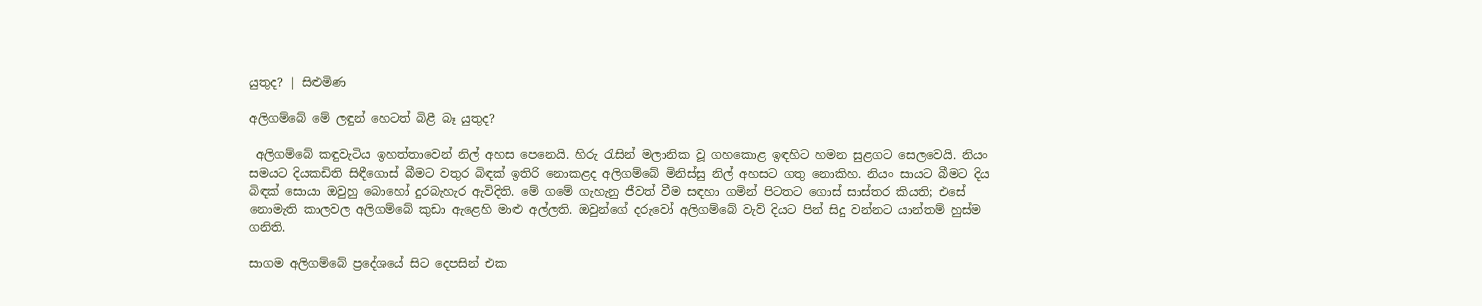යුතුද? | සිළුමිණ

අලිගම්බේ මේ ලඳුන් හෙටත් බිළී බෑ යුතුද?

 අලිගම්බේ කඳුවැටිය ඉහත්තාවෙන් නිල් අහස පෙනෙයි. හිරු රැසින් මලානික වූ ගහකොළ ඉඳහිට හමන සුළගට සෙලවෙයි. නියං සමයට දියකඩිති සිඳීගොස් බීමට වතුර බිඳක් ඉතිරි නොකළද අලිගම්බේ මිනිස්සු නිල් අහසට ගතු නොකිහ. නියං සායට බීමට දිය බිඳක් සොයා ඔවුහු බොහෝ දුරබැහැර ඇවිදිති. මේ ගමේ ගැහැනු ජීවත් වීම සඳහා ගමින් පිටතට ගොස් සාස්තර කියති; එසේ නොමැති කාලවල අලිගම්බේ කුඩා ඇළෙහි මාළු අල්ලති. ඔවුන්ගේ දරුවෝ අලිගම්බේ වැව් දියට පින් සිදු වන්නට යාන්තම් හුස්ම ගනිති.

සාගම අලිගම්බේ ප්‍රදේශයේ සිට දෙපසින් එක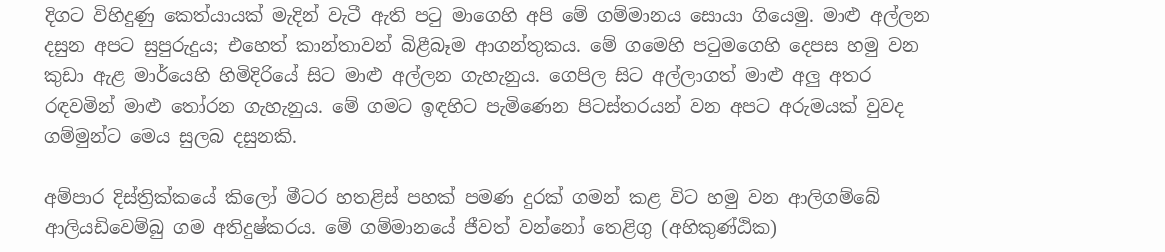දිගට විහිදුණු කෙත්යායක් මැදින් වැටී ඇති පටු මාගෙහි අපි මේ ගම්මානය සොයා ගියෙමු. මාළු අල්ලන දසුන අපට සුපුරුදුය; එහෙත් කාන්තාවන් බිළීබෑම ආගන්තුකය. මේ ගමෙහි පටුමගෙහි දෙපස හමු වන කුඩා ඇළ මාර්යෙහි හිමිදිරියේ සිට මාළු අල්ලන ගැහැනුය. ගෙපිල සිට අල්ලාගත් මාළු අලු අතර රඳවමින් මාළු තෝරන ගැහැනුය. මේ ගමට ඉඳහිට පැමිණෙන පිටස්තරයන් වන අපට අරුමයක් වුවද ගම්මුන්ට මෙය සුලබ දසුනකි.

අම්පාර දිස්ත්‍රික්කයේ කිලෝ මීටර හතළිස් පහක් පමණ දුරක් ගමන් කළ විට හමු වන ආලිගම්බේ ආලියඩිවෙම්බු ගම අතිදුෂ්කරය. මේ ගම්මානයේ ජීවත් වන්නෝ තෙළිගු (අහිකුණ්ඨික)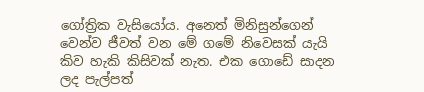ගෝත්‍රික වැසියෝය. අනෙත් මිනිසුන්ගෙන් වෙන්ව ජීවත් වන මේ ගමේ නිවෙසක් යැයි කිව හැකි කිසිවක් නැත. එක ගොඩේ සාදන ලද පැල්පත්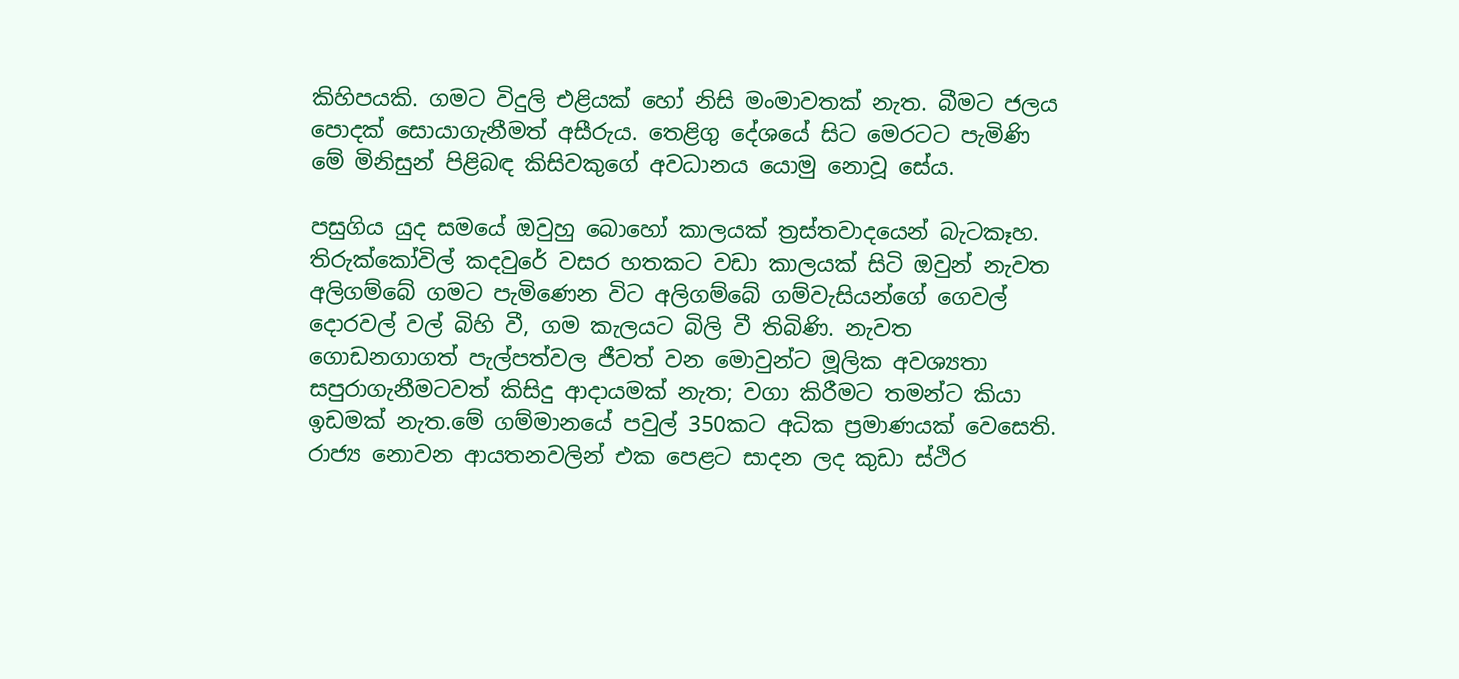කිහිපයකි. ගමට විදුලි එළියක් හෝ නිසි මංමාවතක් නැත. බීමට ජලය පොදක් සොයාගැනීමත් අසීරුය. තෙළිගු දේශයේ සිට මෙරටට පැමිණි මේ මිනිසුන් පිළිබඳ කිසිවකුගේ අවධානය යොමු නොවූ සේය.

පසුගිය යුද සමයේ ඔවුහු බොහෝ කාලයක් ත්‍රස්තවාදයෙන් බැටකෑහ. තිරුක්කෝවිල් කදවුරේ වසර හතකට වඩා කාලයක් සිටි ඔවුන් නැවත අලිගම්බේ ගමට පැමිණෙන විට අලිගම්බේ ගම්වැසියන්ගේ ගෙවල් දොරවල් වල් බිහි වී, ගම කැලයට බිලි වී තිබිණි. නැවත ගොඩනගාගත් පැල්පත්වල ජීවත් වන මොවුන්ට මූලික අවශ්‍යතා සපුරාගැනීමටවත් කිසිදු ආදායමක් නැත; වගා කිරීමට තමන්ට කියා ඉඩමක් නැත.මේ ගම්මානයේ පවුල් 350කට අධික ප්‍රමාණයක් වෙසෙති. රාජ්‍ය නොවන ආයතනවලින් එක පෙළට සාදන ලද කුඩා ස්ථිර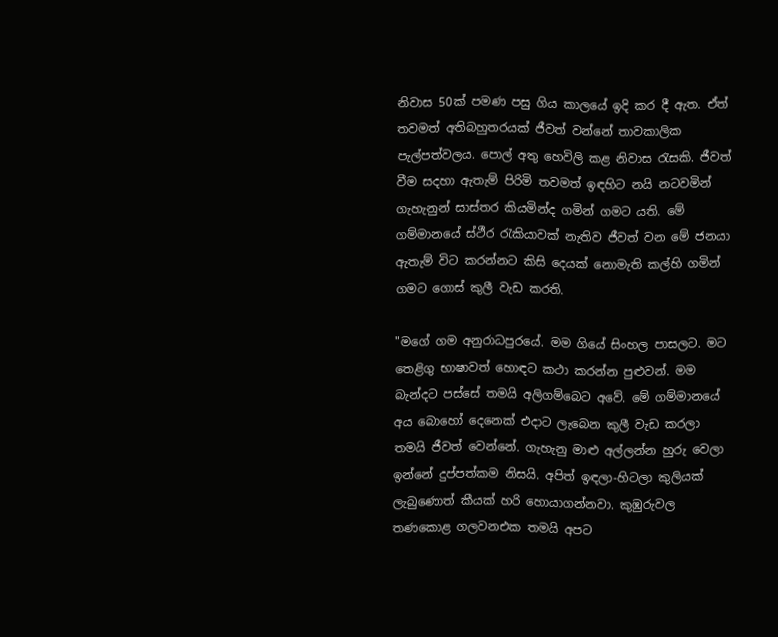නිවාස 50ක් පමණ පසු ගිය කාලයේ ඉදි කර දී ඇත. ඒත් තවමත් අතිබහුතරයක් ජීවත් වන්නේ තාවකාලික පැල්පත්වලය. පොල් අතු හෙවිලි කළ නිවාස රැසකි. ජීවත් වීම සදහා ඇතැම් පිරිමි තවමත් ඉඳහිට නයි නටවමින් ගැහැනුන් සාස්තර කියමින්ද ගමින් ගමට යති. මේ ගම්මානයේ ස්ථීර රැකියාවක් නැතිව ජීවත් වන මේ ජනයා ඇතැම් විට කරන්නට කිසි දෙයක් නොමැති කල්හි ගමින් ගමට ගොස් කුලී වැඩ කරති.

"මගේ ගම අනුරාධපුරයේ. මම ගියේ සිංහල පාසලට. මට තෙළිගු භාෂාවත් හොඳට කථා කරන්න පුළුවන්. මම බැන්දට පස්සේ තමයි අලිගම්බෙට අවේ. මේ ගම්මානයේ අය බොහෝ දෙනෙක් එදාට ලැබෙන කුලී වැඩ කරලා තමයි ජීවත් වෙන්නේ. ගැහැනු මාළු අල්ලන්න හුරු වෙලා ඉන්නේ දුප්පත්කම නිසයි. අපිත් ඉඳලා-හිටලා කුලියක් ලැබුණොත් කීයක් හරි හොයාගන්නවා. කුඹුරුවල තණකොළ ගලවනඑක තමයි අපට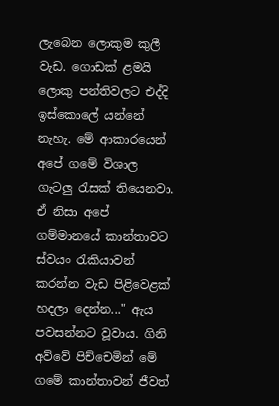ලැබෙන ලොකුම කුලී වැඩ. ගොඩක් ළමයි ලොකු පන්තිවලට එද්දි ඉස්කොලේ යන්නේ නැහැ. මේ ආකාරයෙන් අපේ ගමේ විශාල ගැටලු රැසක් තියෙනවා. ඒ නිසා අපේ ගම්මානයේ කාන්තාවට ස්වයං රැකියාවන් කරන්න වැඩ පිළිවෙළක් හදලා දෙන්න..." ඇය පවසන්නට වූවාය. ගිනි අව්වේ පිච්චෙමින් මේ ගමේ කාන්තාවන් ජීවත්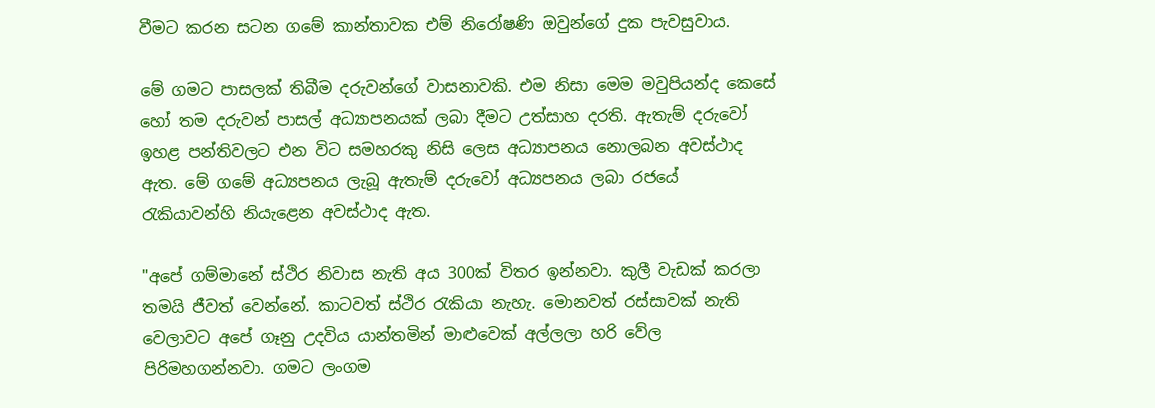වීමට කරන සටන ගමේ කාන්තාවක එම් නිරෝෂණි ඔවුන්ගේ දුක පැවසුවාය.

මේ ගමට පාසලක් තිබීම දරුවන්ගේ වාසනාවකි. එම නිසා මෙම මවුපියන්ද කෙසේ හෝ තම දරුවන් පාසල් අධ්‍යාපනයක් ලබා දීමට උත්සාහ දරති. ඇතැම් දරුවෝ ඉහළ පන්තිවලට එන විට සමහරකු නිසි ලෙස අධ්‍යාපනය නොලබන අවස්ථාද ඇත. මේ ගමේ අධ්‍යපනය ලැබූ ඇතැම් දරුවෝ අධ්‍යපනය ලබා රජයේ රැකියාවන්හි නියැළෙන අවස්ථාද ඇත.

"අපේ ගම්මානේ ස්ථිර නිවාස නැති අය 300ක් විතර ඉන්නවා. කුලී වැඩක් කරලා තමයි ජීවත් වෙන්නේ. කාටවත් ස්ථිර රැකියා නැහැ. මොනවත් රස්සාවක් නැති වෙලාවට අපේ ගෑනු උදවිය යාන්තමින් මාළුවෙක් අල්ලලා හරි වේල පිරිමහගන්නවා. ගමට ලංගම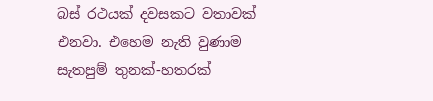බස් රථයක් දවසකට වතාවක් එනවා. එහෙම නැති වුණාම සැතපුම් තුනක්-හතරක්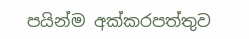පයින්ම අක්කරපත්තුව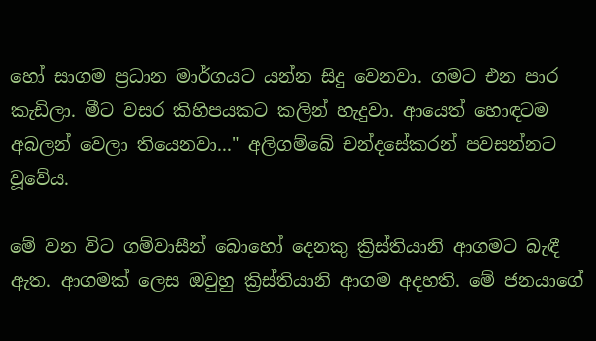හෝ සාගම ප්‍රධාන මාර්ගයට යන්න සිදු වෙනවා. ගමට එන පාර කැඩිලා. මීට වසර කිහිපයකට කලින් හැදුවා. ආයෙත් හොඳටම අබලන් වෙලා තියෙනවා..." අලිගම්බේ චන්දසේකරන් පවසන්නට වූවේය.

මේ වන විට ගම්වාසීන් බොහෝ දෙනකු ක්‍රිස්තියානි ආගමට බැඳී ඇත. ආගමක් ලෙස ඔවුහු ක්‍රිස්තියානි ආගම අදහති. මේ ජනයාගේ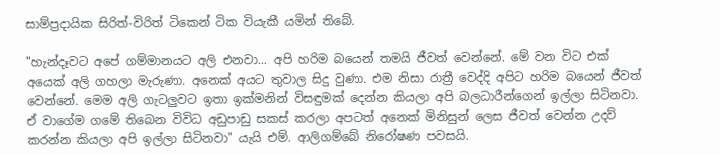සාම්ප්‍රදායික සිරිත්-විරිත් ටිකෙන් ටික වියැකී යමින් තිබේ.

"හැන්දෑවට අපේ ගම්මානයට අලි එනවා... අපි හරිම බයෙන් තමයි ජීවත් වෙන්නේ. මේ වන විට එක් අයෙක් අලි ගහලා මැරුණා. අනෙක් අයට තුවාල සිදු වුණා. එම නිසා රාත්‍රී වෙද්දි අපිට හරිම බයෙන් ජීවත් වෙන්නේ. මෙම අලි ගැටලුවට ඉතා ඉක්මනින් විසඳුමක් දෙන්න කියලා අපි බලධාරීන්ගෙන් ඉල්ලා සිටිනවා. ඒ වාගේම ගමේ තිබෙන විවිධ අඩුපාඩු සකස් කරලා අපටත් අනෙක් මිනිසුන් ලෙස ජීවත් වෙන්න උදව් කරන්න කියලා අපි ඉල්ලා සිටිනවා" යැයි එම්. ආලිගම්බේ නිරෝෂණ පවසයි.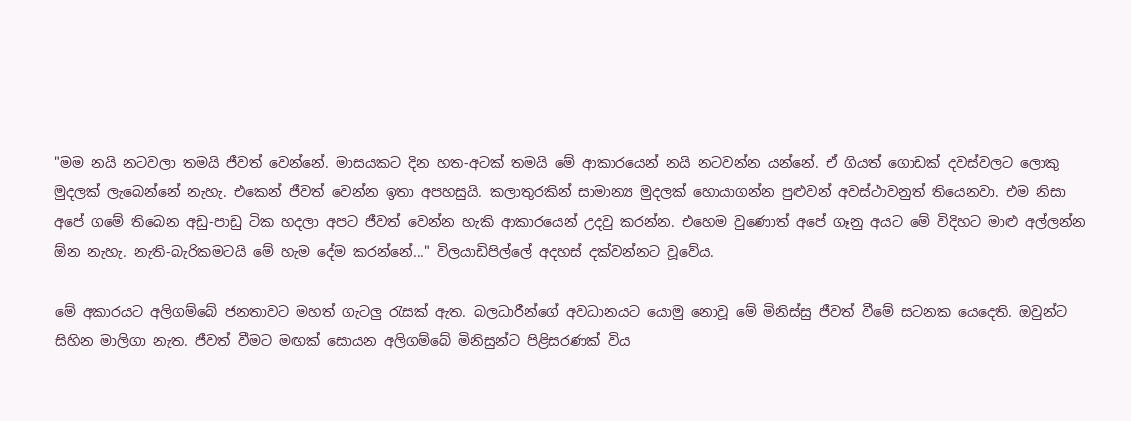"මම නයි නටවලා තමයි ජීවත් වෙන්නේ. මාසයකට දින හත-අටක් තමයි මේ ආකාරයෙන් නයි නටවන්න යන්නේ. ඒ ගියත් ගොඩක් දවස්වලට ලොකු මුදලක් ලැබෙන්නේ නැහැ. එකෙන් ජීවත් වෙන්න ඉතා අපහසුයි. කලාතුරකින් සාමාන්‍ය මුදලක් හොයාගන්න පුළුවන් අවස්ථාවනුත් තියෙනවා. එම නිසා අපේ ගමේ තිබෙන අඩු-පාඩු ටික හදලා අපට ජීවත් වෙන්න හැකි ආකාරයෙන් උදවු කරන්න. එහෙම වුණොත් අපේ ගෑනු අයට මේ විදිහට මාළු අල්ලන්න ඕන නැහැ. නැති-බැරිකමටයි මේ හැම දේම කරන්නේ..." විලයාඩිපිල්ලේ අදහස් දක්වන්නට වූවේය.

මේ අකාරයට අලිගම්බේ ජනතාවට මහත් ගැටලු රැසක් ඇත. බලධාරීන්ගේ අවධානයට යොමු නොවූ මේ මිනිස්සු ජීවත් වීමේ සටනක යෙදෙති. ඔවුන්ට සිහින මාලිගා නැත. ජීවත් වීමට මඟක් සොයන අලිගම්බේ මිනිසුන්ට පිළිසරණක් විය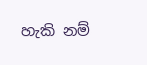හැකි නම්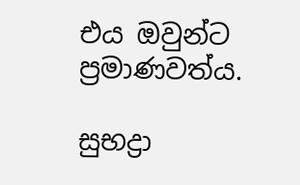එය ඔවුන්ට ප්‍රමාණවත්ය.

සුභද්‍රා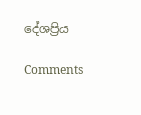දේශප්‍රිය

Comments